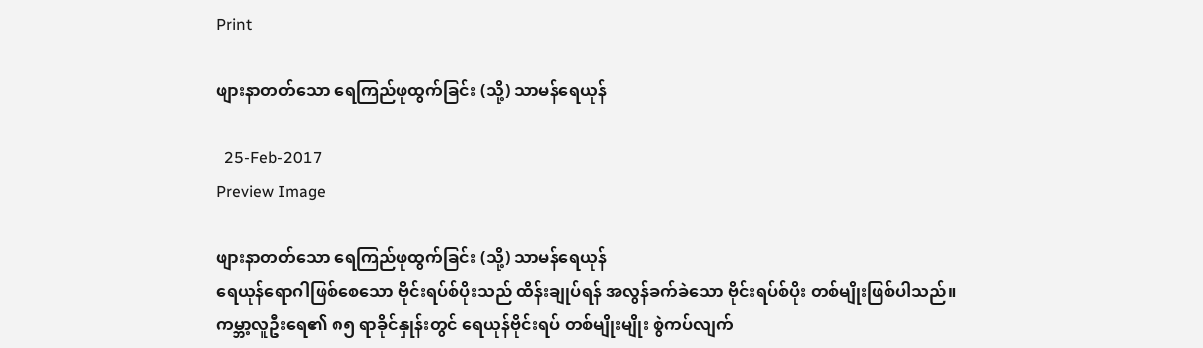Print

ဖျားနာတတ်သော ရေကြည်ဖုထွက်ခြင်း (သို့) သာမန်ရေယုန်

  25-Feb-2017
Preview Image

ဖျားနာတတ်သော ရေကြည်ဖုထွက်ခြင်း (သို့) သာမန်ရေယုန်
ရေယုန်ရောဂါဖြစ်စေသော ဗိုင်းရပ်စ်ပိုးသည် ထိန်းချုပ်ရန် အလွန်ခက်ခဲသော ဗိုင်းရပ်စ်ပိုး တစ်မျိုးဖြစ်ပါသည်။ ကမ္ဘာ့လူဦးရေ၏ ၈၅ ရာခိုင်နှုန်းတွင် ရေယုန်ဗိုင်းရပ် တစ်မျိုးမျိုး စွဲကပ်လျက်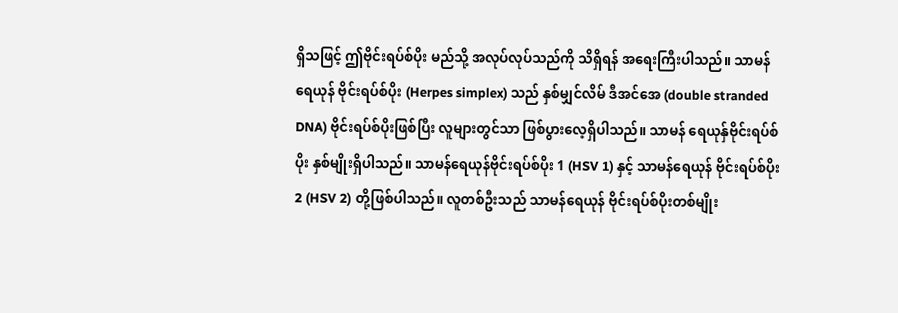ရှိသဖြင့် ဤဗိုင်းရပ်စ်ပိုး မည်သို့ အလုပ်လုပ်သည်ကို သိရှိရန် အရေးကြီးပါသည်။ သာမန်ရေယုန် ဗိုင်းရပ်စ်ပိုး (Herpes simplex) သည် နှစ်မျှင်လိမ် ဒီအင်အေ (double stranded DNA) ဗိုင်းရပ်စ်ပိုးဖြစ်ပြီး လူများတွင်သာ ဖြစ်ပွားလေ့ရှိပါသည်။ သာမန် ရေယုန်ှဗိုင်းရပ်စ်ပိုး နှစ်မျိုးရှိပါသည်။ သာမန်ရေယုန်ဗိုင်းရပ်စ်ပိုး 1 (HSV 1) နှင့် သာမန်ရေယုန် ဗိုင်းရပ်စ်ပိုး 2 (HSV 2) တို့ဖြစ်ပါသည်။ လူတစ်ဦးသည် သာမန်ရေယုန် ဗိုင်းရပ်စ်ပိုးတစ်မျိုး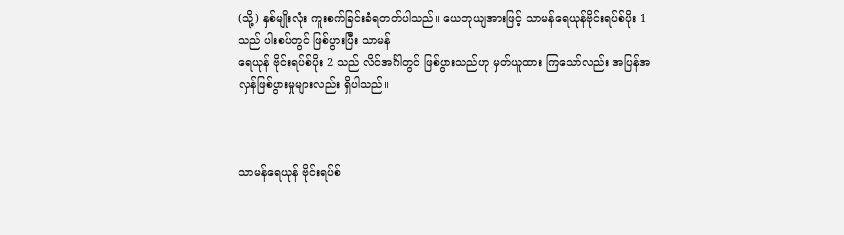(သို့) နှစ်မျိုးလုံး ကူးစက်ခြင်းခံရတတ်ပါသည်။ ယေဘုယျအားဖြင့် သာမန်ရေယုန်ဗိုင်းရပ်စ်ပိုး 1 သည် ပါးစပ်တွင် ဖြစ်ပွားပြီး သာမန်
ရေယုန် ဗိုင်းရပ်စ်ပိုး 2 သည် လိင်အင်္ဂါတွင် ဖြစ်ပွားသည်ဟု မှတ်ယူထား ကြသော်လည်း အပြန်အလှန်ဖြစ်ပွားမှုများလည်း ရှိပါသည်။



သာမန်ရေယုန် ဗိုင်းရပ်စ်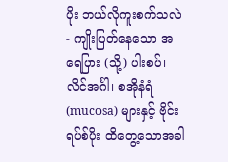ပိုး ဘယ်လိုကူးစက်သလဲ
- ကျိုးပြတ်နေသော အရေပြား (သို့) ပါးစပ်၊ လိင်အင်္ဂါ၊ စအိုနံရံ (mucosa) များနှင့် ဗိုင်းရပ်စ်ပိုး ထိတွေ့သောအခါ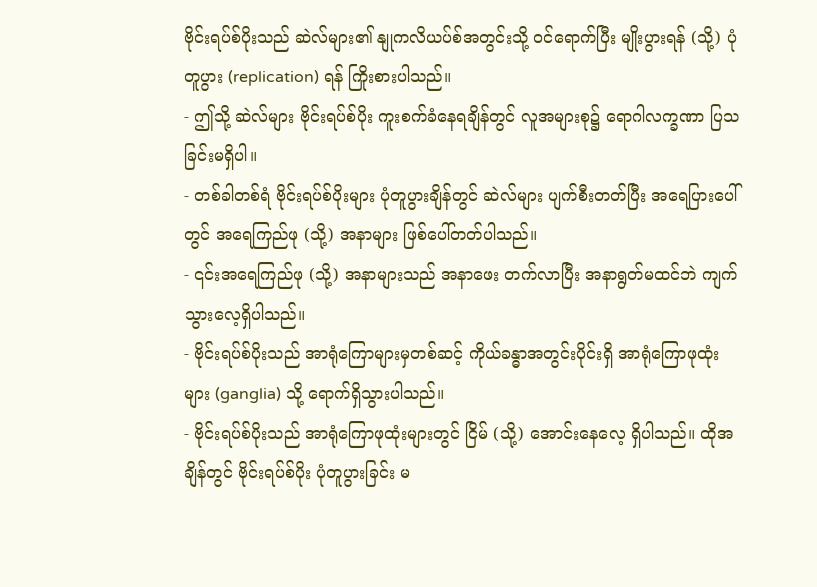ဗိုင်းရပ်စ်ပိုးသည် ဆဲလ်များ၏ နျုကလိယပ်စ်အတွင်းသို့ ဝင်ရောက်ပြီး မျိုးပွားရန် (သို့) ပုံတူပွား (replication) ရန် ကြိုးစားပါသည်။
- ဤသို့ ဆဲလ်များ ဗိုင်းရပ်စ်ပိုး ကူးစက်ခံနေရချိန်တွင် လူအများစု၌ ရောဂါလက္ခဏာ ပြသခြင်းမရှိပါ။
- တစ်ခါတစ်ရံ ဗိုင်းရပ်စ်ပိုးများ ပုံတူပွားချိန်တွင် ဆဲလ်များ ပျက်စီးတတ်ပြီး အရေပြားပေါ်တွင် အရေကြည်ဖု (သို့) အနာများ ဖြစ်ပေါ်တတ်ပါသည်။
- ၎င်းအရေကြည်ဖု (သို့) အနာများသည် အနာဖေး တက်လာပြီး အနာရွတ်မထင်ဘဲ ကျက်သွားလေ့ရှိပါသည်။
- ဗိုင်းရပ်စ်ပိုးသည် အာရုံကြောများမှတစ်ဆင့် ကိုယ်ခန္ဓာအတွင်းပိုင်းရှိ အာရုံကြောဖုထုံးများ (ganglia) သို့ ရောက်ရှိသွားပါသည်။
- ဗိုင်းရပ်စ်ပိုးသည် အာရုံကြောဖုထုံးများတွင် ငြိမ် (သို့) အောင်းနေလေ့ ရှိပါသည်။ ထိုအချိန်တွင် ဗိုင်းရပ်စ်ပိုး ပုံတူပွားခြင်း မ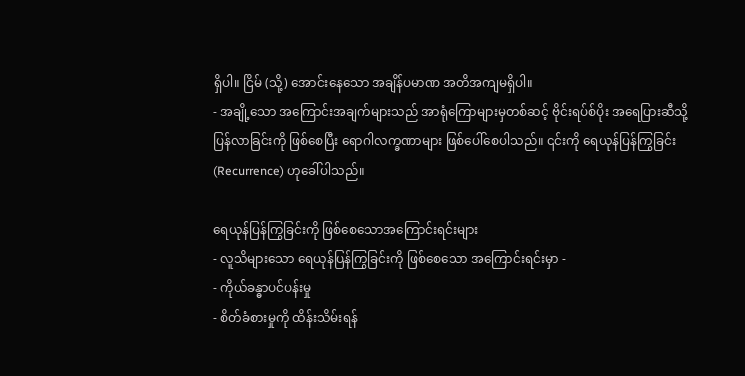ရှိပါ။ ငြိမ် (သို့) အောင်းနေသော အချိန်ပမာဏ အတိအကျမရှိပါ။
- အချို့သော အကြောင်းအချက်များသည် အာရုံကြောများမှတစ်ဆင့် ဗိုင်းရပ်စ်ပိုး အရေပြားဆီသို့ ပြန်လာခြင်းကို ဖြစ်စေပြီး ရောဂါလက္ခဏာများ ဖြစ်ပေါ်စေပါသည်။ ၎င်းကို ရေယုန်ပြန်ကြွခြင်း (Recurrence) ဟုခေါ်ပါသည်။

ရေယုန်ပြန်ကြွခြင်းကို ဖြစ်စေသောအကြောင်းရင်းများ
- လူသိများသော ရေယုန်ပြန်ကြွခြင်းကို ဖြစ်စေသော အကြောင်းရင်းမှာ -
- ကိုယ်ခန္ဓာပင်ပန်းမှု
- စိတ်ခံစားမှုကို ထိန်းသိမ်းရန်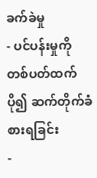ခက်ခဲမှု
- ပင်ပန်းမှုကို တစ်ပတ်ထက်ပို၍ ဆက်တိုက်ခံစားရခြင်း
-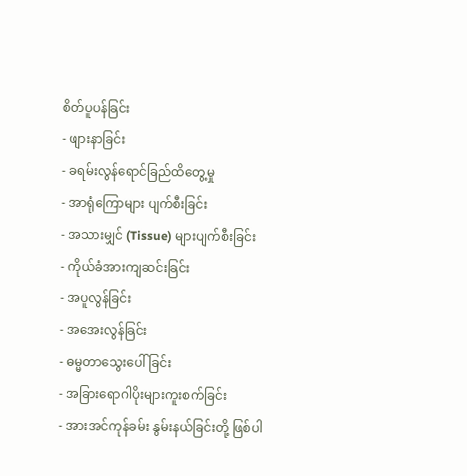စိတ်ပူပန်ခြင်း
- ဖျားနာခြင်း
- ခရမ်းလွန်ရောင်ခြည်ထိတွေ့မှု
- အာရုံကြောများ ပျက်စီးခြင်း
- အသားမျှင် (Tissue) များပျက်စီးခြင်း
- ကိုယ်ခံအားကျဆင်းခြင်း
- အပူလွန်ခြင်း
- အအေးလွန်ခြင်း
- ဓမ္မတာသွေးပေါ်ခြင်း
- အခြားရောဂါပိုးများကူးစက်ခြင်း
- အားအင်ကုန်ခမ်း နွမ်းနယ်ခြင်းတို့ ဖြစ်ပါ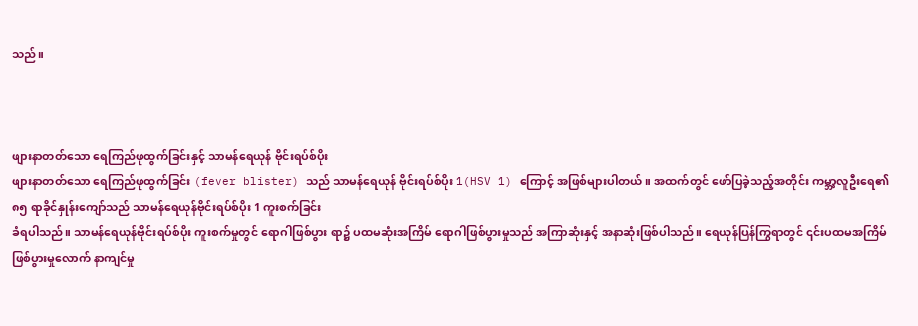သည်။



ဖျားနာတတ်သော ရေကြည်ဖုထွက်ခြင်းနှင့် သာမန်ရေယုန် ဗိုင်းရပ်စ်ပိုး
ဖျားနာတတ်သော ရေကြည်ဖုထွက်ခြင်း (fever blister) သည် သာမန်ရေယုန် ဗိုင်းရပ်စ်ပိုး 1(HSV 1) ကြောင့် အဖြစ်များပါတယ်။ အထက်တွင် ဖော်ပြခဲ့သည့်အတိုင်း ကမ္ဘာ့လူဦးရေ၏ ၈၅ ရာခိုင်နှုန်းကျော်သည် သာမန်ရေယုန်ဗိုင်းရပ်စ်ပိုး 1 ကူးစက်ခြင်း
ခံရပါသည်။ သာမန်ရေယုန်ဗိုင်းရပ်စ်ပိုး ကူးစက်မှုတွင် ရောဂါဖြစ်ပွား ရာ၌ ပထမဆုံးအကြိမ် ရောဂါဖြစ်ပွားမှုသည် အကြာဆုံးနှင့် အနာဆုံးဖြစ်ပါသည်။ ရေယုန်ပြန်ကြွရာတွင် ၎င်းပထမအကြိမ်ဖြစ်ပွားမှုလောက် နာကျင်မှု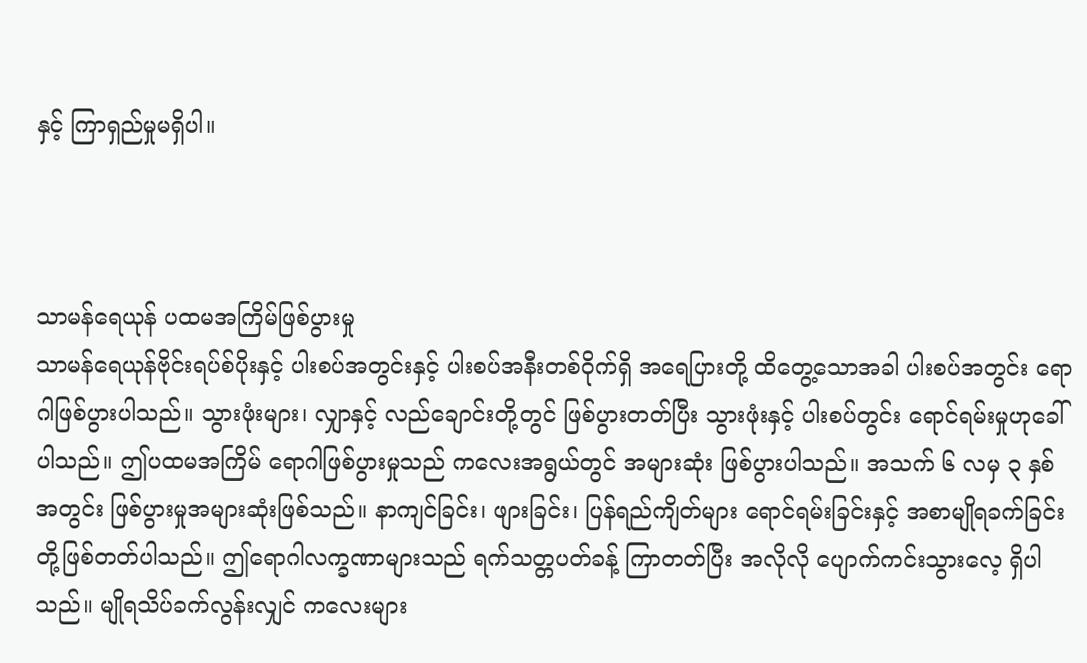နှင့် ကြာရှည်မှုမရှိပါ။



သာမန်ရေယုန် ပထမအကြိမ်ဖြစ်ပွားမှု
သာမန်ရေယုန်ဗိုင်းရပ်စ်ပိုးနှင့် ပါးစပ်အတွင်းနှင့် ပါးစပ်အနီးတစ်ဝိုက်ရှိ အရေပြားတို့ ထိတွေ့သောအခါ ပါးစပ်အတွင်း ရောဂါဖြစ်ပွားပါသည်။ သွားဖုံးများ၊ လျှာနှင့် လည်ချောင်းတို့တွင် ဖြစ်ပွားတတ်ပြီး သွားဖုံးနှင့် ပါးစပ်တွင်း ရောင်ရမ်းမှုဟုခေါ်ပါသည်။ ဤပထမအကြိမ် ရောဂါဖြစ်ပွားမှုသည် ကလေးအရွယ်တွင် အများဆုံး ဖြစ်ပွားပါသည်။ အသက် ၆ လမှ ၃ နှစ်အတွင်း ဖြစ်ပွားမှုအများဆုံးဖြစ်သည်။ နာကျင်ခြင်း၊ ဖျားခြင်း၊ ပြန်ရည်ကျိတ်များ ရောင်ရမ်းခြင်းနှင့် အစာမျိုရခက်ခြင်းတို့ဖြစ်တတ်ပါသည်။ ဤရောဂါလက္ခဏာများသည် ရက်သတ္တပတ်ခန့် ကြာတတ်ပြီး အလိုလို ပျောက်ကင်းသွားလေ့ ရှိပါသည်။ မျိုရသိပ်ခက်လွန်းလျှင် ကလေးများ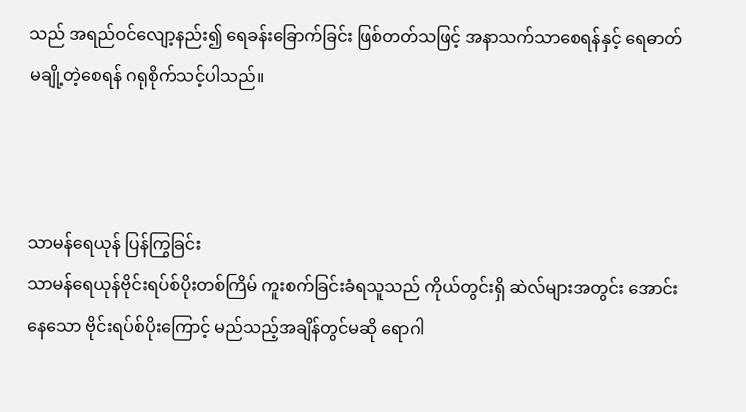သည် အရည်ဝင်လျော့နည်း၍ ရေခန်းခြောက်ခြင်း ဖြစ်တတ်သဖြင့် အနာသက်သာစေရန်နှင့် ရေဓာတ်မချို့တဲ့စေရန် ဂရုစိုက်သင့်ပါသည်။



သာမန်ရေယုန် ပြန်ကြွခြင်း
သာမန်ရေယုန်ဗိုင်းရပ်စ်ပိုးတစ်ကြိမ် ကူးစက်ခြင်းခံရသူသည် ကိုယ်တွင်းရှိ ဆဲလ်များအတွင်း အောင်းနေသော ဗိုင်းရပ်စ်ပိုးကြောင့် မည်သည့်အချိန်တွင်မဆို ရောဂါ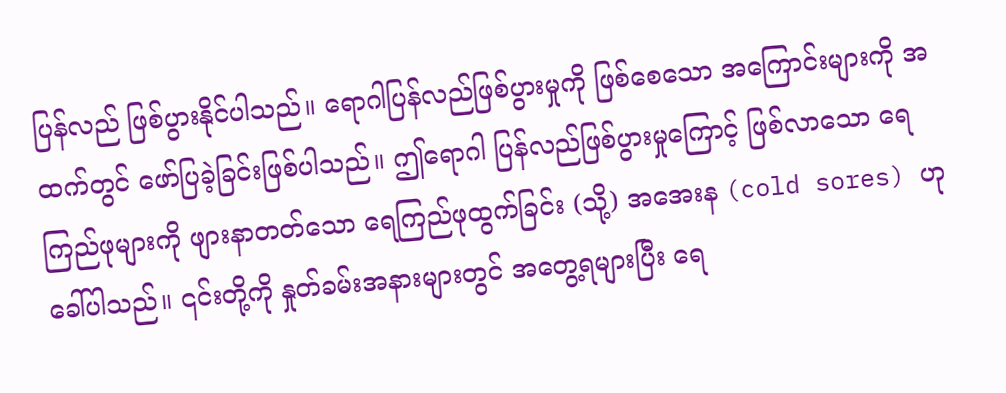ပြန်လည် ဖြစ်ပွားနိုင်ပါသည်။ ရောဂါပြန်လည်ဖြစ်ပွားမှုကို ဖြစ်စေသော အကြောင်းများကို အထက်တွင် ဖော်ပြခဲ့ခြင်းဖြစ်ပါသည်။ ဤရောဂါ ပြန်လည်ဖြစ်ပွားမှုကြောင့် ဖြစ်လာသော ရေကြည်ဖုများကို ဖျားနာတတ်သော ရေကြည်ဖုထွက်ခြင်း (သို့) အအေးန (cold sores) ဟုခေါ်ပါသည်။ ၎င်းတို့ကို နှုတ်ခမ်းအနားများတွင် အတွေ့ရများပြီး ရေ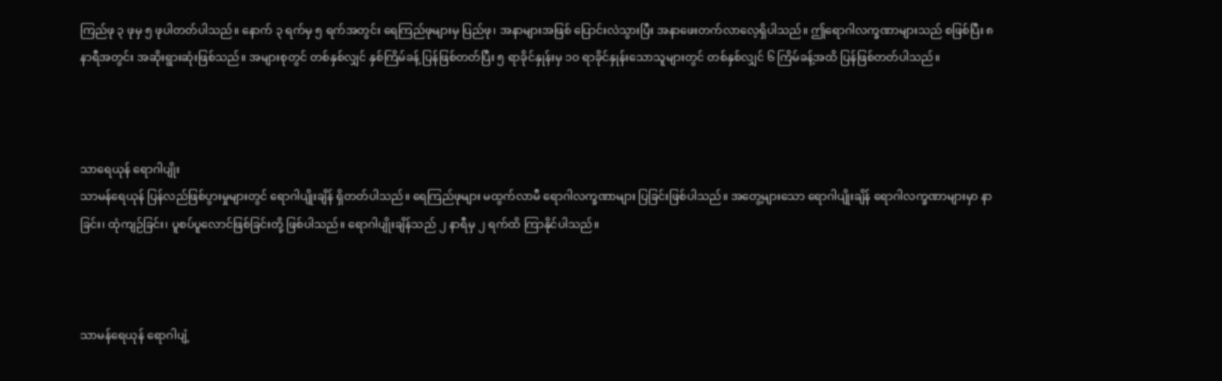ကြည်ဖု ၃ ဖုမှ ၅ ဖုပါတတ်ပါသည်။ နောက် ၃ ရက်မှ ၅ ရက်အတွင်း ရေကြည်ဖုများမှ ပြည်ဖု၊ အနာများအဖြစ် ပြောင်းလဲသွားပြီး အနာဖေးတက်လာလေ့ရှိပါသည်။ ဤရောဂါလက္ခဏာများသည် စဖြစ်ပြီး ၈ နာရီအတွင်း အဆိုးရွားဆုံးဖြစ်သည်။ အများစုတွင် တစ်နှစ်လျှင် နှစ်ကြိမ်ခန့် ပြန်ဖြစ်တတ်ပြီး ၅ ရာခိုင်နှုန်းမှ ၁ဝ ရာခိုင်နှုန်းသောသူများတွင် တစ်နှစ်လျှင် ၆ ကြိမ်ခန့်အထိ ပြန်ဖြစ်တတ်ပါသည်။



သာရေယုန် ရောဂါပျိုး
သာမန်ရေယုန် ပြန်လည်ဖြစ်ပွားမှုများတွင် ရောဂါပျိုးချိန် ရှိတတ်ပါသည်။ ရေကြည်ဖုများ မထွက်လာမီ ရောဂါလက္ခဏာများ ပြခြင်းဖြစ်ပါသည်။ အတွေ့များသော ရောဂါပျိုးချိန် ရောဂါလက္ခဏာများမှာ နာခြင်း၊ ထုံကျဉ်ခြင်း၊ ပူစပ်ပူလောင်ဖြစ်ခြင်းတို့ ဖြစ်ပါသည်။ ရောဂါပျိုးချိန်သည် ၂ နာရီမှ ၂ ရက်ထိ ကြာနိုင်ပါသည်။



သာမန်ရေယုန် ရောဂါပျံ့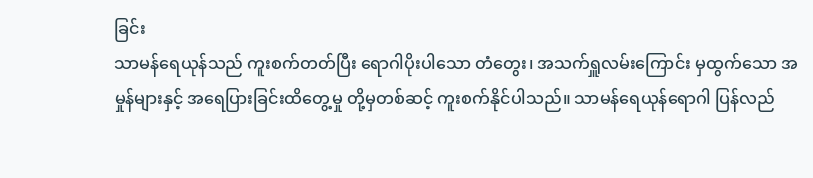ခြင်း
သာမန်ရေယုန်သည် ကူးစက်တတ်ပြီး ရောဂါပိုးပါသော တံတွေး၊ အသက်ရှူလမ်းကြောင်း မှထွက်သော အမှုန်များနှင့် အရေပြားခြင်းထိတွေ့မှု တို့မှတစ်ဆင့် ကူးစက်နိုင်ပါသည်။ သာမန်ရေယုန်ရောဂါ ပြန်လည်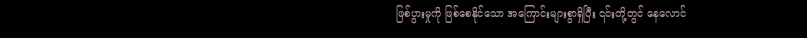ဖြစ်ပွားမှုကို ဖြစ်စေနိုင်သော အကြောင်းများစွာရှိပြီး ၎င်းတို့တွင် နေလောင်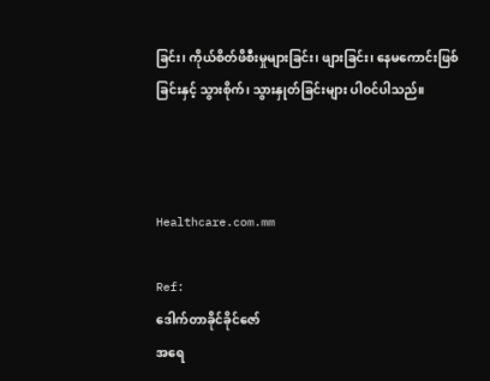ခြင်း၊ ကိုယ်စိတ်ဖိစီးမှုများခြင်း၊ ဖျားခြင်း၊ နေမကောင်းဖြစ်ခြင်းနှင့် သွားစိုက်၊ သွားနှုတ်ခြင်းများ ပါဝင်ပါသည်။



Healthcare.com.mm

Ref:
ဒေါက်တာခိုင်ခိုင်ဇော်
အရေ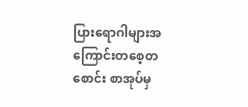ပြားရောဂါများအကြောင်းတစေ့တစောင်း စာအုပ်မှ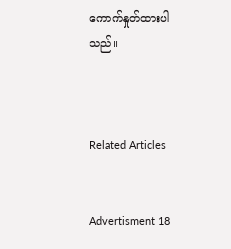ကောက်နှုတ်ထားပါသည်။



Related Articles


Advertisment 18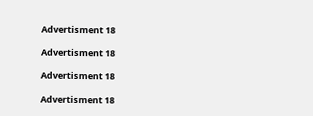Advertisment 18

Advertisment 18

Advertisment 18

Advertisment 18